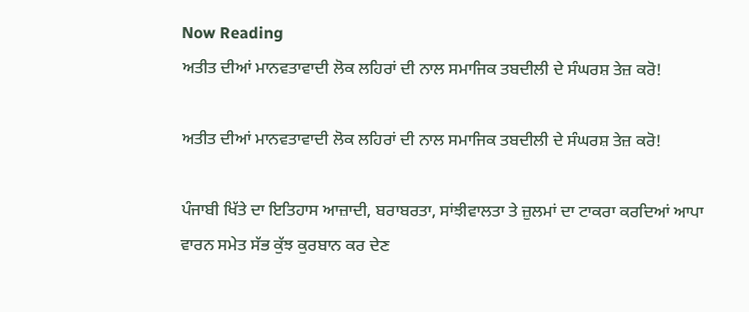Now Reading
ਅਤੀਤ ਦੀਆਂ ਮਾਨਵਤਾਵਾਦੀ ਲੋਕ ਲਹਿਰਾਂ ਦੀ ਨਾਲ ਸਮਾਜਿਕ ਤਬਦੀਲੀ ਦੇ ਸੰਘਰਸ਼ ਤੇਜ਼ ਕਰੋ!

ਅਤੀਤ ਦੀਆਂ ਮਾਨਵਤਾਵਾਦੀ ਲੋਕ ਲਹਿਰਾਂ ਦੀ ਨਾਲ ਸਮਾਜਿਕ ਤਬਦੀਲੀ ਦੇ ਸੰਘਰਸ਼ ਤੇਜ਼ ਕਰੋ!

ਪੰਜਾਬੀ ਖਿੱਤੇ ਦਾ ਇਤਿਹਾਸ ਆਜ਼ਾਦੀ, ਬਰਾਬਰਤਾ, ਸਾਂਝੀਵਾਲਤਾ ਤੇ ਜ਼ੁਲਮਾਂ ਦਾ ਟਾਕਰਾ ਕਰਦਿਆਂ ਆਪਾ ਵਾਰਨ ਸਮੇਤ ਸੱਭ ਕੁੱਝ ਕੁਰਬਾਨ ਕਰ ਦੇਣ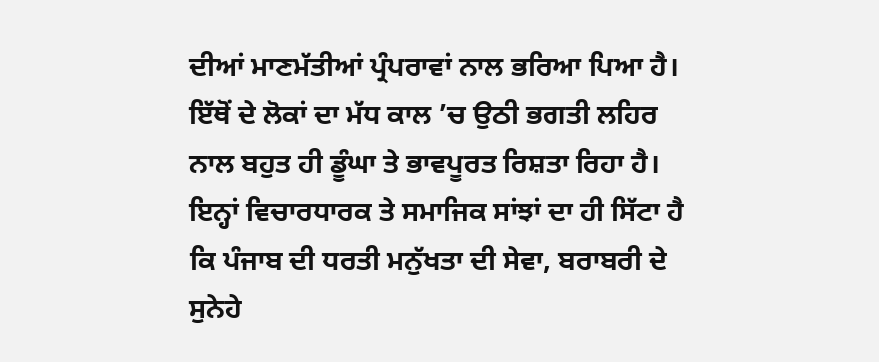ਦੀਆਂ ਮਾਣਮੱਤੀਆਂ ਪ੍ਰੰਪਰਾਵਾਂ ਨਾਲ ਭਰਿਆ ਪਿਆ ਹੈ। ਇੱਥੋਂ ਦੇ ਲੋਕਾਂ ਦਾ ਮੱਧ ਕਾਲ ’ਚ ਉਠੀ ਭਗਤੀ ਲਹਿਰ ਨਾਲ ਬਹੁਤ ਹੀ ਡੂੰਘਾ ਤੇ ਭਾਵਪੂਰਤ ਰਿਸ਼ਤਾ ਰਿਹਾ ਹੈ। ਇਨ੍ਹਾਂ ਵਿਚਾਰਧਾਰਕ ਤੇ ਸਮਾਜਿਕ ਸਾਂਝਾਂ ਦਾ ਹੀ ਸਿੱਟਾ ਹੈ ਕਿ ਪੰਜਾਬ ਦੀ ਧਰਤੀ ਮਨੁੱਖਤਾ ਦੀ ਸੇਵਾ, ਬਰਾਬਰੀ ਦੇ ਸੁਨੇਹੇ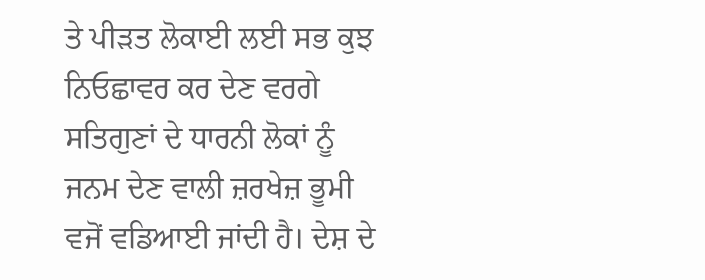ਤੇ ਪੀੜਤ ਲੋਕਾਈ ਲਈ ਸਭ ਕੁਝ ਨਿਓਛਾਵਰ ਕਰ ਦੇਣ ਵਰਗੇ ਸਤਿਗੁਣਾਂ ਦੇ ਧਾਰਨੀ ਲੋਕਾਂ ਨੂੰ ਜਨਮ ਦੇਣ ਵਾਲੀ ਜ਼ਰਖੇਜ਼ ਭੂਮੀ ਵਜੋਂ ਵਡਿਆਈ ਜਾਂਦੀ ਹੈ। ਦੇਸ਼ ਦੇ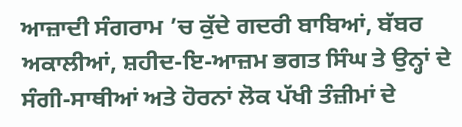ਆਜ਼ਾਦੀ ਸੰਗਰਾਮ ’ਚ ਕੁੱਦੇ ਗਦਰੀ ਬਾਬਿਆਂ, ਬੱਬਰ ਅਕਾਲੀਆਂ, ਸ਼ਹੀਦ-ਇ-ਆਜ਼ਮ ਭਗਤ ਸਿੰਘ ਤੇ ਉਨ੍ਹਾਂ ਦੇ ਸੰਗੀ-ਸਾਥੀਆਂ ਅਤੇ ਹੋਰਨਾਂ ਲੋਕ ਪੱਖੀ ਤੰਜ਼ੀਮਾਂ ਦੇ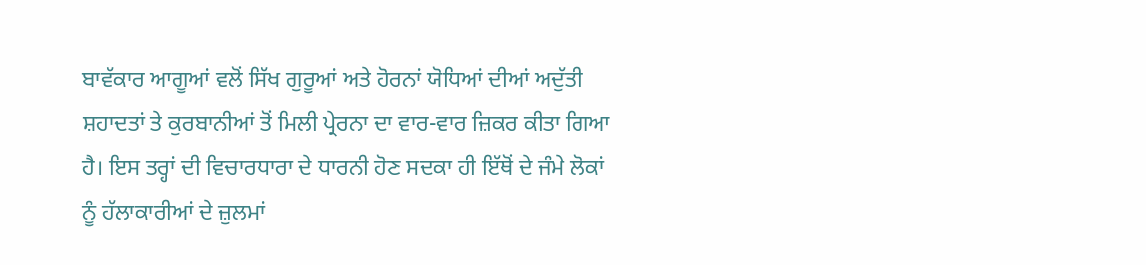ਬਾਵੱਕਾਰ ਆਗੂਆਂ ਵਲੋਂ ਸਿੱਖ ਗੁਰੂਆਂ ਅਤੇ ਹੋਰਨਾਂ ਯੋਧਿਆਂ ਦੀਆਂ ਅਦੁੱਤੀ ਸ਼ਹਾਦਤਾਂ ਤੇ ਕੁਰਬਾਨੀਆਂ ਤੋਂ ਮਿਲੀ ਪ੍ਰੇਰਨਾ ਦਾ ਵਾਰ-ਵਾਰ ਜ਼ਿਕਰ ਕੀਤਾ ਗਿਆ ਹੈ। ਇਸ ਤਰ੍ਹਾਂ ਦੀ ਵਿਚਾਰਧਾਰਾ ਦੇ ਧਾਰਨੀ ਹੋਣ ਸਦਕਾ ਹੀ ਇੱਥੋਂ ਦੇ ਜੰਮੇ ਲੋਕਾਂ ਨੂੰ ਹੱਲਾਕਾਰੀਆਂ ਦੇ ਜ਼ੁਲਮਾਂ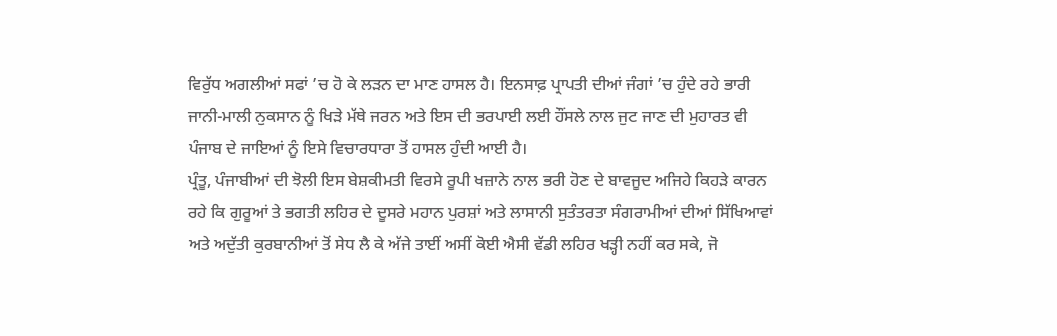ਵਿਰੁੱਧ ਅਗਲੀਆਂ ਸਫਾਂ ’ਚ ਹੋ ਕੇ ਲੜਨ ਦਾ ਮਾਣ ਹਾਸਲ ਹੈ। ਇਨਸਾਫ਼ ਪ੍ਰਾਪਤੀ ਦੀਆਂ ਜੰਗਾਂ ’ਚ ਹੁੰਦੇ ਰਹੇ ਭਾਰੀ ਜਾਨੀ-ਮਾਲੀ ਨੁਕਸਾਨ ਨੂੰ ਖਿੜੇ ਮੱਥੇ ਜਰਨ ਅਤੇ ਇਸ ਦੀ ਭਰਪਾਈ ਲਈ ਹੌਂਸਲੇ ਨਾਲ ਜੁਟ ਜਾਣ ਦੀ ਮੁਹਾਰਤ ਵੀ ਪੰਜਾਬ ਦੇ ਜਾਇਆਂ ਨੂੰ ਇਸੇ ਵਿਚਾਰਧਾਰਾ ਤੋਂ ਹਾਸਲ ਹੁੰਦੀ ਆਈ ਹੈ।
ਪ੍ਰੰਤੂ, ਪੰਜਾਬੀਆਂ ਦੀ ਝੋਲੀ ਇਸ ਬੇਸ਼ਕੀਮਤੀ ਵਿਰਸੇ ਰੂਪੀ ਖਜ਼ਾਨੇ ਨਾਲ ਭਰੀ ਹੋਣ ਦੇ ਬਾਵਜੂਦ ਅਜਿਹੇ ਕਿਹੜੇ ਕਾਰਨ ਰਹੇ ਕਿ ਗੁਰੂਆਂ ਤੇ ਭਗਤੀ ਲਹਿਰ ਦੇ ਦੂਸਰੇ ਮਹਾਨ ਪੁਰਸ਼ਾਂ ਅਤੇ ਲਾਸਾਨੀ ਸੁਤੰਤਰਤਾ ਸੰਗਰਾਮੀਆਂ ਦੀਆਂ ਸਿੱਖਿਆਵਾਂ ਅਤੇ ਅਦੁੱਤੀ ਕੁਰਬਾਨੀਆਂ ਤੋਂ ਸੇਧ ਲੈ ਕੇ ਅੱਜੇ ਤਾਈਂ ਅਸੀਂ ਕੋਈ ਐਸੀ ਵੱਡੀ ਲਹਿਰ ਖੜ੍ਹੀ ਨਹੀਂ ਕਰ ਸਕੇ, ਜੋ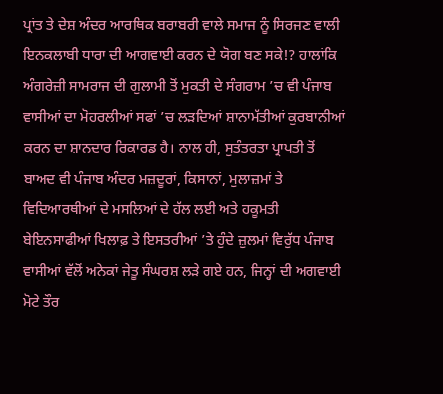ਪ੍ਰਾਂਤ ਤੇ ਦੇਸ਼ ਅੰਦਰ ਆਰਥਿਕ ਬਰਾਬਰੀ ਵਾਲੇ ਸਮਾਜ ਨੂੰ ਸਿਰਜਣ ਵਾਲੀ ਇਨਕਲਾਬੀ ਧਾਰਾ ਦੀ ਆਗਵਾਈ ਕਰਨ ਦੇ ਯੋਗ ਬਣ ਸਕੇ!? ਹਾਲਾਂਕਿ ਅੰਗਰੇਜ਼ੀ ਸਾਮਰਾਜ ਦੀ ਗੁਲਾਮੀ ਤੋਂ ਮੁਕਤੀ ਦੇ ਸੰਗਰਾਮ ’ਚ ਵੀ ਪੰਜਾਬ ਵਾਸੀਆਂ ਦਾ ਮੋਹਰਲੀਆਂ ਸਫਾਂ ’ਚ ਲੜਦਿਆਂ ਸ਼ਾਨਾਮੱਤੀਆਂ ਕੁਰਬਾਨੀਆਂ ਕਰਨ ਦਾ ਸ਼ਾਨਦਾਰ ਰਿਕਾਰਡ ਹੈ। ਨਾਲ ਹੀ, ਸੁਤੰਤਰਤਾ ਪ੍ਰਾਪਤੀ ਤੋਂ ਬਾਅਦ ਵੀ ਪੰਜਾਬ ਅੰਦਰ ਮਜ਼ਦੂਰਾਂ, ਕਿਸਾਨਾਂ, ਮੁਲਾਜ਼ਮਾਂ ਤੇ ਵਿਦਿਆਰਥੀਆਂ ਦੇ ਮਸਲਿਆਂ ਦੇ ਹੱਲ ਲਈ ਅਤੇ ਹਕੂਮਤੀ ਬੇਇਨਸਾਫੀਆਂ ਖਿਲਾਫ਼ ਤੇ ਇਸਤਰੀਆਂ ’ਤੇ ਹੁੰਦੇ ਜ਼ੁਲਮਾਂ ਵਿਰੁੱਧ ਪੰਜਾਬ ਵਾਸੀਆਂ ਵੱਲੋਂ ਅਨੇਕਾਂ ਜੇਤੂ ਸੰਘਰਸ਼ ਲੜੇ ਗਏ ਹਨ, ਜਿਨ੍ਹਾਂ ਦੀ ਅਗਵਾਈ ਮੋਟੇ ਤੌਰ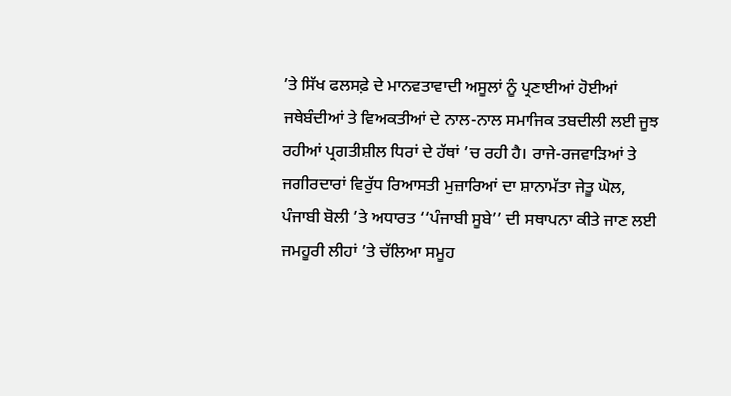’ਤੇ ਸਿੱਖ ਫਲਸਫ਼ੇ ਦੇ ਮਾਨਵਤਾਵਾਦੀ ਅਸੂਲਾਂ ਨੂੰ ਪ੍ਰਣਾਈਆਂ ਹੋਈਆਂ ਜਥੇਬੰਦੀਆਂ ਤੇ ਵਿਅਕਤੀਆਂ ਦੇ ਨਾਲ-ਨਾਲ ਸਮਾਜਿਕ ਤਬਦੀਲੀ ਲਈ ਜੂਝ ਰਹੀਆਂ ਪ੍ਰਗਤੀਸ਼ੀਲ ਧਿਰਾਂ ਦੇ ਹੱਥਾਂ ’ਚ ਰਹੀ ਹੈ। ਰਾਜੇ-ਰਜਵਾੜਿਆਂ ਤੇ ਜਗੀਰਦਾਰਾਂ ਵਿਰੁੱਧ ਰਿਆਸਤੀ ਮੁਜ਼ਾਰਿਆਂ ਦਾ ਸ਼ਾਨਾਮੱਤਾ ਜੇਤੂ ਘੋਲ, ਪੰਜਾਬੀ ਬੋਲੀ ’ਤੇ ਅਧਾਰਤ ‘‘ਪੰਜਾਬੀ ਸੂਬੇ’’ ਦੀ ਸਥਾਪਨਾ ਕੀਤੇ ਜਾਣ ਲਈ ਜਮਹੂਰੀ ਲੀਹਾਂ ’ਤੇ ਚੱਲਿਆ ਸਮੂਹ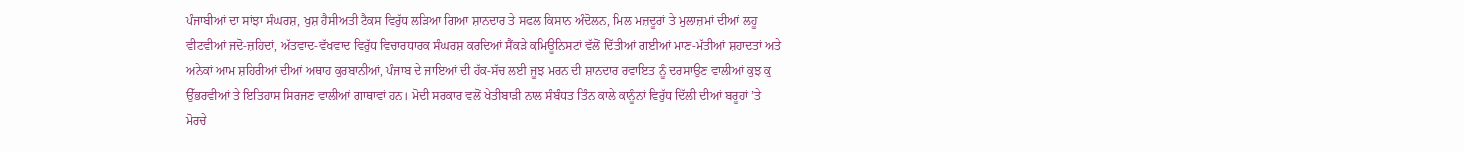ਪੰਜਾਬੀਆਂ ਦਾ ਸਾਂਝਾ ਸੰਘਰਸ਼, ਖੁਸ਼ ਹੈਸੀਅਤੀ ਟੈਕਸ ਵਿਰੁੱਧ ਲੜਿਆ ਗਿਆ ਸ਼ਾਨਦਾਰ ਤੇ ਸਫਲ ਕਿਸਾਨ ਅੰਦੋਲਨ, ਮਿਲ ਮਜ਼ਦੂਰਾਂ ਤੇ ਮੁਲਾਜ਼ਮਾਂ ਦੀਆਂ ਲਹੂ ਵੀਟਵੀਆਂ ਜਦੋ-ਜ਼ਹਿਦਾਂ, ਅੱਤਵਾਦ-ਵੱਖਵਾਦ ਵਿਰੁੱਧ ਵਿਚਾਰਧਾਰਕ ਸੰਘਰਸ਼ ਕਰਦਿਆਂ ਸੈਂਕੜੇ ਕਮਿਊਨਿਸਟਾਂ ਵੱਲੋਂ ਦਿੱਤੀਆਂ ਗਈਆਂ ਮਾਣ-ਮੱਤੀਆਂ ਸ਼ਹਾਦਤਾਂ ਅਤੇ ਅਨੇਕਾਂ ਆਮ ਸ਼ਹਿਰੀਆਂ ਦੀਆਂ ਅਥਾਹ ਕੁਰਬਾਨੀਆਂ, ਪੰਜਾਬ ਦੇ ਜਾਇਆਂ ਦੀ ਹੱਕ-ਸੱਚ ਲਈ ਜੂਝ ਮਰਨ ਦੀ ਸ਼ਾਨਦਾਰ ਰਵਾਇਤ ਨੂੰ ਦਰਸਾਉਣ ਵਾਲੀਆਂ ਕੁਝ ਕੁ ਉੱਭਰਵੀਆਂ ਤੇ ਇਤਿਹਾਸ ਸਿਰਜਣ ਵਾਲੀਆਂ ਗਾਥਾਵਾਂ ਹਨ। ਮੋਦੀ ਸਰਕਾਰ ਵਲੋਂ ਖੇਤੀਬਾੜੀ ਨਾਲ ਸੰਬੰਧਤ ਤਿੰਨ ਕਾਲੇ ਕਾਨੂੰਨਾਂ ਵਿਰੁੱਧ ਦਿੱਲੀ ਦੀਆਂ ਬਰੂਹਾਂ ’ਤੇ ਮੋਰਚੇ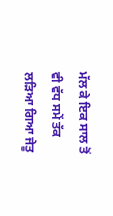ਮੱਲ ਕੇ ਇਕ ਸਾਲ ਤੋਂ ਵੀ ਵੱਧ ਸਮੇਂ ਤੱਕ ਲੜਿਆ ਗਿਆ ਜੇਤੂ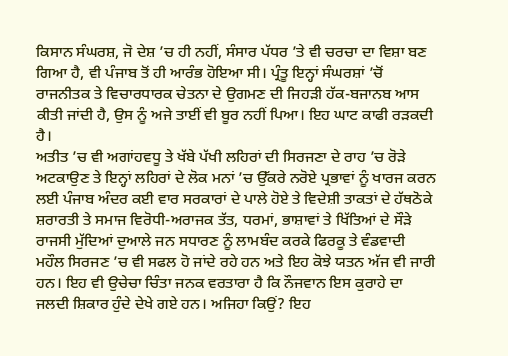ਕਿਸਾਨ ਸੰਘਰਸ਼, ਜੋ ਦੇਸ਼ ’ਚ ਹੀ ਨਹੀਂ, ਸੰਸਾਰ ਪੱਧਰ ’ਤੇ ਵੀ ਚਰਚਾ ਦਾ ਵਿਸ਼ਾ ਬਣ ਗਿਆ ਹੈ, ਵੀ ਪੰਜਾਬ ਤੋਂ ਹੀ ਆਰੰਭ ਹੋਇਆ ਸੀ। ਪ੍ਰੰਤੂ ਇਨ੍ਹਾਂ ਸੰਘਰਸ਼ਾਂ ’ਚੋਂ ਰਾਜਨੀਤਕ ਤੇ ਵਿਚਾਰਧਾਰਕ ਚੇਤਨਾ ਦੇ ਉਗਮਣ ਦੀ ਜਿਹੜੀ ਹੱਕ-ਬਜਾਨਬ ਆਸ ਕੀਤੀ ਜਾਂਦੀ ਹੈ, ਉਸ ਨੂੰ ਅਜੇ ਤਾਈਂ ਵੀ ਬੂਰ ਨਹੀਂ ਪਿਆ। ਇਹ ਘਾਟ ਕਾਫੀ ਰੜਕਦੀ ਹੈ।
ਅਤੀਤ ’ਚ ਵੀ ਅਗਾਂਹਵਧੂ ਤੇ ਖੱਬੇ ਪੱਖੀ ਲਹਿਰਾਂ ਦੀ ਸਿਰਜਣਾ ਦੇ ਰਾਹ ’ਚ ਰੋੜੇ ਅਟਕਾਉਣ ਤੇ ਇਨ੍ਹਾਂ ਲਹਿਰਾਂ ਦੇ ਲੋਕ ਮਨਾਂ ’ਚ ਉੱਕਰੇ ਨਰੋਏ ਪ੍ਰਭਾਵਾਂ ਨੂੰ ਖਾਰਜ ਕਰਨ ਲਈ ਪੰਜਾਬ ਅੰਦਰ ਕਈ ਵਾਰ ਸਰਕਾਰਾਂ ਦੇ ਪਾਲੇ ਹੋਏ ਤੇ ਵਿਦੇਸ਼ੀ ਤਾਕਤਾਂ ਦੇ ਹੱਥਠੋਕੇ ਸ਼ਰਾਰਤੀ ਤੇ ਸਮਾਜ ਵਿਰੋਧੀ-ਅਰਾਜਕ ਤੱਤ, ਧਰਮਾਂ, ਭਾਸ਼ਾਵਾਂ ਤੇ ਖਿੱਤਿਆਂ ਦੇ ਸੌੜੇ ਰਾਜਸੀ ਮੁੱਦਿਆਂ ਦੁਆਲੇ ਜਨ ਸਧਾਰਣ ਨੂੰ ਲਾਮਬੰਦ ਕਰਕੇ ਫਿਰਕੂ ਤੇ ਵੰਡਵਾਦੀ ਮਹੌਲ ਸਿਰਜਣ ’ਚ ਵੀ ਸਫਲ ਹੋ ਜਾਂਦੇ ਰਹੇ ਹਨ ਅਤੇ ਇਹ ਕੋਝੇ ਯਤਨ ਅੱਜ ਵੀ ਜਾਰੀ ਹਨ। ਇਹ ਵੀ ਉਚੇਚਾ ਚਿੰਤਾ ਜਨਕ ਵਰਤਾਰਾ ਹੈ ਕਿ ਨੌਜਵਾਨ ਇਸ ਕੁਰਾਹੇ ਦਾ ਜਲਦੀ ਸ਼ਿਕਾਰ ਹੁੰਦੇ ਦੇਖੇ ਗਏ ਹਨ। ਅਜਿਹਾ ਕਿਉਂ? ਇਹ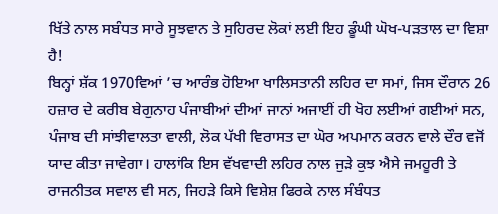ਖਿੱਤੇ ਨਾਲ ਸਬੰਧਤ ਸਾਰੇ ਸੂਝਵਾਨ ਤੇ ਸੁਹਿਰਦ ਲੋਕਾਂ ਲਈ ਇਹ ਡੂੰਘੀ ਘੋਖ-ਪੜਤਾਲ ਦਾ ਵਿਸ਼ਾ ਹੈ!
ਬਿਨ੍ਹਾਂ ਸ਼ੱਕ 1970ਵਿਆਂ ’ਚ ਆਰੰਭ ਹੋਇਆ ਖਾਲਿਸਤਾਨੀ ਲਹਿਰ ਦਾ ਸਮਾਂ, ਜਿਸ ਦੌਰਾਨ 26 ਹਜ਼ਾਰ ਦੇ ਕਰੀਬ ਬੇਗੁਨਾਹ ਪੰਜਾਬੀਆਂ ਦੀਆਂ ਜਾਨਾਂ ਅਜਾਈਂ ਹੀ ਖੋਹ ਲਈਆਂ ਗਈਆਂ ਸਨ, ਪੰਜਾਬ ਦੀ ਸਾਂਝੀਵਾਲਤਾ ਵਾਲੀ, ਲੋਕ ਪੱਖੀ ਵਿਰਾਸਤ ਦਾ ਘੋਰ ਅਪਮਾਨ ਕਰਨ ਵਾਲੇ ਦੌਰ ਵਜੋਂ ਯਾਦ ਕੀਤਾ ਜਾਵੇਗਾ। ਹਾਲਾਂਕਿ ਇਸ ਵੱਖਵਾਦੀ ਲਹਿਰ ਨਾਲ ਜੁੜੇ ਕੁਝ ਐਸੇ ਜਮਹੂਰੀ ਤੇ ਰਾਜਨੀਤਕ ਸਵਾਲ ਵੀ ਸਨ, ਜਿਹੜੇ ਕਿਸੇ ਵਿਸ਼ੇਸ਼ ਫਿਰਕੇ ਨਾਲ ਸੰਬੰਧਤ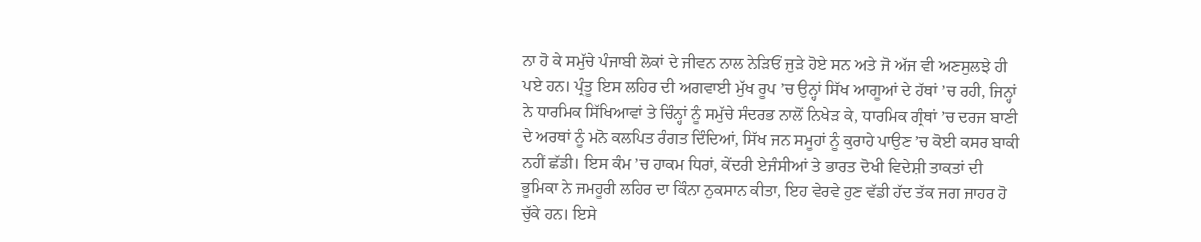ਨਾ ਹੋ ਕੇ ਸਮੁੱਚੇ ਪੰਜਾਬੀ ਲੋਕਾਂ ਦੇ ਜੀਵਨ ਨਾਲ ਨੇੜਿਓਂ ਜੁੜੇ ਹੋਏ ਸਨ ਅਤੇ ਜੋ ਅੱਜ ਵੀ ਅਣਸੁਲਝੇ ਹੀ ਪਏ ਹਨ। ਪ੍ਰੰਤੂ ਇਸ ਲਹਿਰ ਦੀ ਅਗਵਾਈ ਮੁੱਖ ਰੂਪ ’ਚ ਉਨ੍ਹਾਂ ਸਿੱਖ ਆਗੂਆਂ ਦੇ ਹੱਥਾਂ ’ਚ ਰਹੀ, ਜਿਨ੍ਹਾਂ ਨੇ ਧਾਰਮਿਕ ਸਿੱਖਿਆਵਾਂ ਤੇ ਚਿੰਨ੍ਹਾਂ ਨੂੰ ਸਮੁੱਚੇ ਸੰਦਰਭ ਨਾਲੋਂ ਨਿਖੇੜ ਕੇ, ਧਾਰਮਿਕ ਗ੍ਰੰਥਾਂ ’ਚ ਦਰਜ ਬਾਣੀ ਦੇ ਅਰਥਾਂ ਨੂੰ ਮਨੋ ਕਲਪਿਤ ਰੰਗਤ ਦਿੰਦਿਆਂ, ਸਿੱਖ ਜਨ ਸਮੂਹਾਂ ਨੂੰ ਕੁਰਾਹੇ ਪਾਉਣ ’ਚ ਕੋਈ ਕਸਰ ਬਾਕੀ ਨਹੀਂ ਛੱਡੀ। ਇਸ ਕੰਮ ’ਚ ਹਾਕਮ ਧਿਰਾਂ, ਕੇਂਦਰੀ ਏਜੰਸੀਆਂ ਤੇ ਭਾਰਤ ਦੋਖੀ ਵਿਦੇਸ਼ੀ ਤਾਕਤਾਂ ਦੀ ਭੂਮਿਕਾ ਨੇ ਜਮਹੂਰੀ ਲਹਿਰ ਦਾ ਕਿੰਨਾ ਨੁਕਸਾਨ ਕੀਤਾ, ਇਹ ਵੇਰਵੇ ਹੁਣ ਵੱਡੀ ਹੱਦ ਤੱਕ ਜਗ ਜਾਹਰ ਹੋ ਚੁੱਕੇ ਹਨ। ਇਸੇ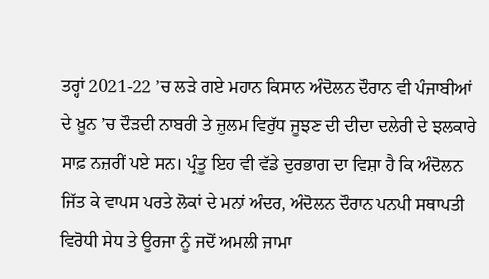ਤਰ੍ਹਾਂ 2021-22 ’ਚ ਲੜੇ ਗਏ ਮਹਾਨ ਕਿਸਾਨ ਅੰਦੋਲਨ ਦੌਰਾਨ ਵੀ ਪੰਜਾਬੀਆਂ ਦੇ ਖ਼ੂਨ ’ਚ ਦੌੜਦੀ ਨਾਬਰੀ ਤੇ ਜ਼ੁਲਮ ਵਿਰੁੱਧ ਜੂਝਣ ਦੀ ਦੀਦਾ ਦਲੇਰੀ ਦੇ ਝਲਕਾਰੇ ਸਾਫ਼ ਨਜ਼ਰੀਂ ਪਏ ਸਨ। ਪ੍ਰੰਤੂ ਇਹ ਵੀ ਵੱਡੇ ਦੁਰਭਾਗ ਦਾ ਵਿਸ਼ਾ ਹੈ ਕਿ ਅੰਦੋਲਨ ਜਿੱਤ ਕੇ ਵਾਪਸ ਪਰਤੇ ਲੋਕਾਂ ਦੇ ਮਨਾਂ ਅੰਦਰ, ਅੰਦੋਲਨ ਦੌਰਾਨ ਪਨਪੀ ਸਥਾਪਤੀ ਵਿਰੋਧੀ ਸੇਧ ਤੇ ਊਰਜਾ ਨੂੰ ਜਦੋਂ ਅਮਲੀ ਜਾਮਾ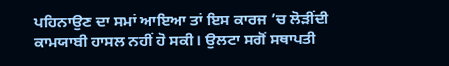ਪਹਿਨਾਉਣ ਦਾ ਸਮਾਂ ਆਇਆ ਤਾਂ ਇਸ ਕਾਰਜ ’ਚ ਲੋੜੀਂਦੀ ਕਾਮਯਾਬੀ ਹਾਸਲ ਨਹੀਂ ਹੋ ਸਕੀ। ਉਲਟਾ ਸਗੋਂ ਸਥਾਪਤੀ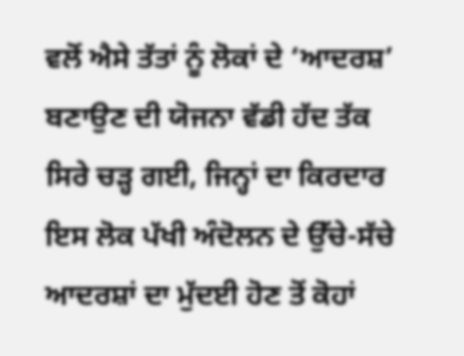ਵਲੋਂ ਐਸੇ ਤੱਤਾਂ ਨੂੰ ਲੋਕਾਂ ਦੇ ‘ਆਦਰਸ਼’ ਬਣਾਉਣ ਦੀ ਯੋਜਨਾ ਵੱਡੀ ਹੱਦ ਤੱਕ ਸਿਰੇ ਚੜ੍ਹ ਗਈ, ਜਿਨ੍ਹਾਂ ਦਾ ਕਿਰਦਾਰ ਇਸ ਲੋਕ ਪੱਖੀ ਅੰਦੋਲਨ ਦੇ ਉੱਚੇ-ਸੱਚੇ ਆਦਰਸ਼ਾਂ ਦਾ ਮੁੱਦਈ ਹੋਣ ਤੋਂ ਕੋਹਾਂ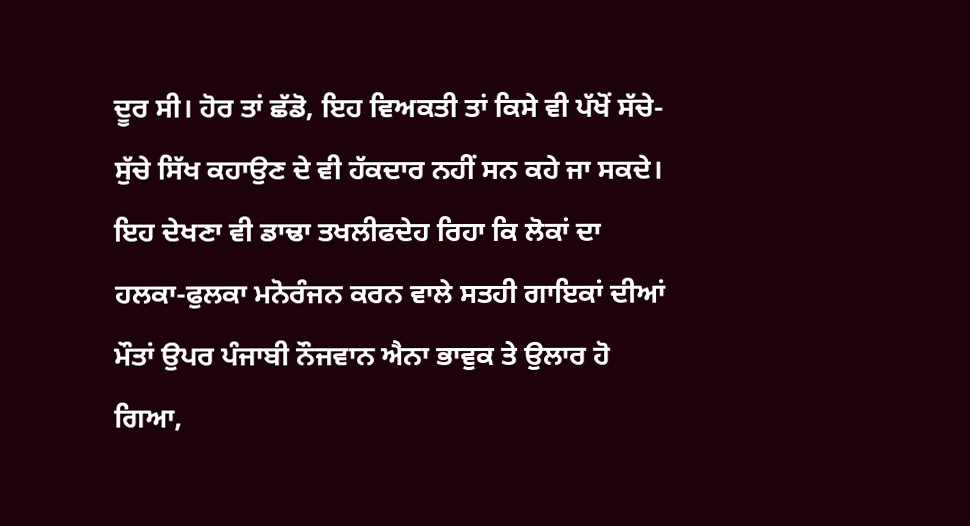ਦੂਰ ਸੀ। ਹੋਰ ਤਾਂ ਛੱਡੋ, ਇਹ ਵਿਅਕਤੀ ਤਾਂ ਕਿਸੇ ਵੀ ਪੱਖੋਂ ਸੱਚੇ-ਸੁੱਚੇ ਸਿੱਖ ਕਹਾਉਣ ਦੇ ਵੀ ਹੱਕਦਾਰ ਨਹੀਂ ਸਨ ਕਹੇ ਜਾ ਸਕਦੇ। ਇਹ ਦੇਖਣਾ ਵੀ ਡਾਢਾ ਤਖਲੀਫਦੇਹ ਰਿਹਾ ਕਿ ਲੋਕਾਂ ਦਾ ਹਲਕਾ-ਫੁਲਕਾ ਮਨੋਰੰਜਨ ਕਰਨ ਵਾਲੇ ਸਤਹੀ ਗਾਇਕਾਂ ਦੀਆਂ ਮੌਤਾਂ ਉਪਰ ਪੰਜਾਬੀ ਨੌਜਵਾਨ ਐਨਾ ਭਾਵੁਕ ਤੇ ਉਲਾਰ ਹੋ ਗਿਆ,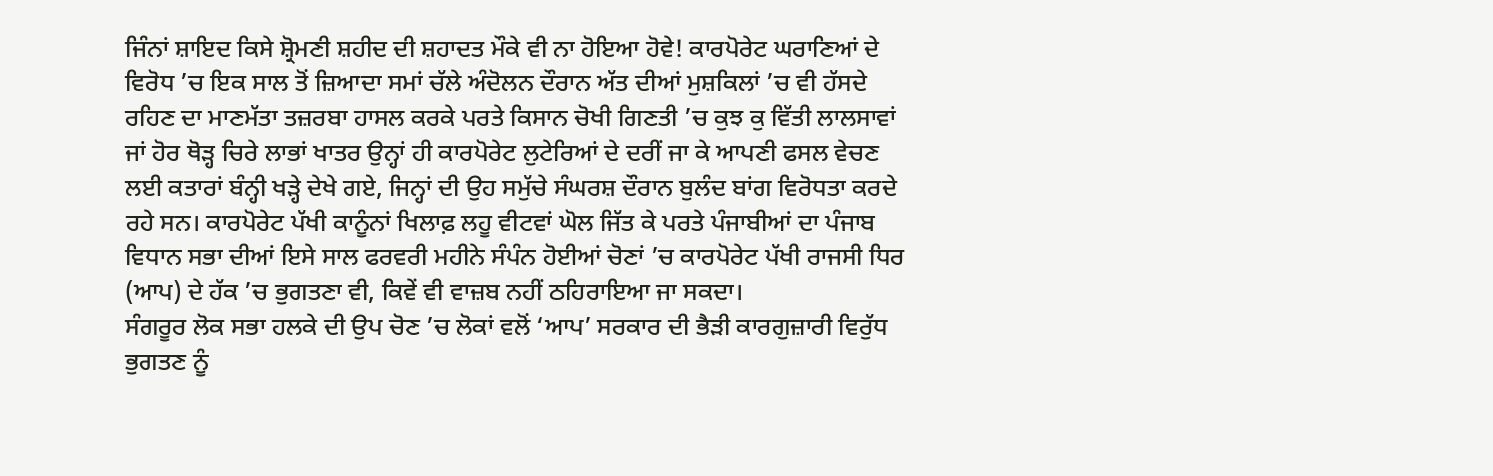ਜਿੰਨਾਂ ਸ਼ਾਇਦ ਕਿਸੇ ਸ਼੍ਰੋਮਣੀ ਸ਼ਹੀਦ ਦੀ ਸ਼ਹਾਦਤ ਮੌਕੇ ਵੀ ਨਾ ਹੋਇਆ ਹੋਵੇ! ਕਾਰਪੋਰੇਟ ਘਰਾਣਿਆਂ ਦੇ ਵਿਰੋਧ ’ਚ ਇਕ ਸਾਲ ਤੋਂ ਜ਼ਿਆਦਾ ਸਮਾਂ ਚੱਲੇ ਅੰਦੋਲਨ ਦੌਰਾਨ ਅੱਤ ਦੀਆਂ ਮੁਸ਼ਕਿਲਾਂ ’ਚ ਵੀ ਹੱਸਦੇ ਰਹਿਣ ਦਾ ਮਾਣਮੱਤਾ ਤਜ਼ਰਬਾ ਹਾਸਲ ਕਰਕੇ ਪਰਤੇ ਕਿਸਾਨ ਚੋਖੀ ਗਿਣਤੀ ’ਚ ਕੁਝ ਕੁ ਵਿੱਤੀ ਲਾਲਸਾਵਾਂ ਜਾਂ ਹੋਰ ਥੋੜ੍ਹ ਚਿਰੇ ਲਾਭਾਂ ਖਾਤਰ ਉਨ੍ਹਾਂ ਹੀ ਕਾਰਪੋਰੇਟ ਲੁਟੇਰਿਆਂ ਦੇ ਦਰੀਂ ਜਾ ਕੇ ਆਪਣੀ ਫਸਲ ਵੇਚਣ ਲਈ ਕਤਾਰਾਂ ਬੰਨ੍ਹੀ ਖੜ੍ਹੇ ਦੇਖੇ ਗਏ, ਜਿਨ੍ਹਾਂ ਦੀ ਉਹ ਸਮੁੱਚੇ ਸੰਘਰਸ਼ ਦੌਰਾਨ ਬੁਲੰਦ ਬਾਂਗ ਵਿਰੋਧਤਾ ਕਰਦੇ ਰਹੇ ਸਨ। ਕਾਰਪੋਰੇਟ ਪੱਖੀ ਕਾਨੂੰਨਾਂ ਖਿਲਾਫ਼ ਲਹੂ ਵੀਟਵਾਂ ਘੋਲ ਜਿੱਤ ਕੇ ਪਰਤੇ ਪੰਜਾਬੀਆਂ ਦਾ ਪੰਜਾਬ ਵਿਧਾਨ ਸਭਾ ਦੀਆਂ ਇਸੇ ਸਾਲ ਫਰਵਰੀ ਮਹੀਨੇ ਸੰਪੰਨ ਹੋਈਆਂ ਚੋਣਾਂ ’ਚ ਕਾਰਪੋਰੇਟ ਪੱਖੀ ਰਾਜਸੀ ਧਿਰ (ਆਪ) ਦੇ ਹੱਕ ’ਚ ਭੁਗਤਣਾ ਵੀ, ਕਿਵੇਂ ਵੀ ਵਾਜ਼ਬ ਨਹੀਂ ਠਹਿਰਾਇਆ ਜਾ ਸਕਦਾ।
ਸੰਗਰੂਰ ਲੋਕ ਸਭਾ ਹਲਕੇ ਦੀ ਉਪ ਚੋਣ ’ਚ ਲੋਕਾਂ ਵਲੋਂ ‘ਆਪ’ ਸਰਕਾਰ ਦੀ ਭੈੜੀ ਕਾਰਗੁਜ਼ਾਰੀ ਵਿਰੁੱਧ ਭੁਗਤਣ ਨੂੰ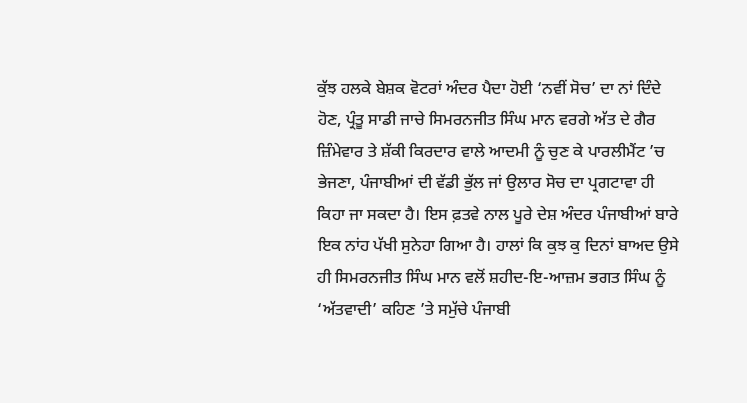ਕੁੱਝ ਹਲਕੇ ਬੇਸ਼ਕ ਵੋਟਰਾਂ ਅੰਦਰ ਪੈਦਾ ਹੋਈ ‘ਨਵੀਂ ਸੋਚ’ ਦਾ ਨਾਂ ਦਿੰਦੇ ਹੋਣ, ਪ੍ਰੰਤੂ ਸਾਡੀ ਜਾਚੇ ਸਿਮਰਨਜੀਤ ਸਿੰਘ ਮਾਨ ਵਰਗੇ ਅੱਤ ਦੇ ਗੈਰ ਜ਼ਿੰਮੇਵਾਰ ਤੇ ਸ਼ੱਕੀ ਕਿਰਦਾਰ ਵਾਲੇ ਆਦਮੀ ਨੂੰ ਚੁਣ ਕੇ ਪਾਰਲੀਮੈਂਟ ’ਚ ਭੇਜਣਾ, ਪੰਜਾਬੀਆਂ ਦੀ ਵੱਡੀ ਭੁੱਲ ਜਾਂ ਉਲਾਰ ਸੋਚ ਦਾ ਪ੍ਰਗਟਾਵਾ ਹੀ ਕਿਹਾ ਜਾ ਸਕਦਾ ਹੈ। ਇਸ ਫ਼ਤਵੇ ਨਾਲ ਪੂਰੇ ਦੇਸ਼ ਅੰਦਰ ਪੰਜਾਬੀਆਂ ਬਾਰੇ ਇਕ ਨਾਂਹ ਪੱਖੀ ਸੁਨੇਹਾ ਗਿਆ ਹੈ। ਹਾਲਾਂ ਕਿ ਕੁਝ ਕੁ ਦਿਨਾਂ ਬਾਅਦ ਉਸੇ ਹੀ ਸਿਮਰਨਜੀਤ ਸਿੰਘ ਮਾਨ ਵਲੋਂ ਸ਼ਹੀਦ-ਇ-ਆਜ਼ਮ ਭਗਤ ਸਿੰਘ ਨੂੰ ‘ਅੱਤਵਾਦੀ’ ਕਹਿਣ ’ਤੇ ਸਮੁੱਚੇ ਪੰਜਾਬੀ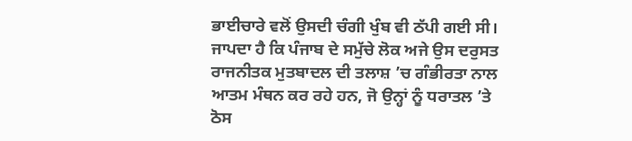ਭਾਈਚਾਰੇ ਵਲੋਂ ਉਸਦੀ ਚੰਗੀ ਖੁੰਬ ਵੀ ਠੱਪੀ ਗਈ ਸੀ। ਜਾਪਦਾ ਹੈ ਕਿ ਪੰਜਾਬ ਦੇ ਸਮੁੱਚੇ ਲੋਕ ਅਜੇ ਉਸ ਦਰੁਸਤ ਰਾਜਨੀਤਕ ਮੁਤਬਾਦਲ ਦੀ ਤਲਾਸ਼ ’ਚ ਗੰਭੀਰਤਾ ਨਾਲ ਆਤਮ ਮੰਥਨ ਕਰ ਰਹੇ ਹਨ, ਜੋ ਉਨ੍ਹਾਂ ਨੂੰ ਧਰਾਤਲ ’ਤੇ ਠੋਸ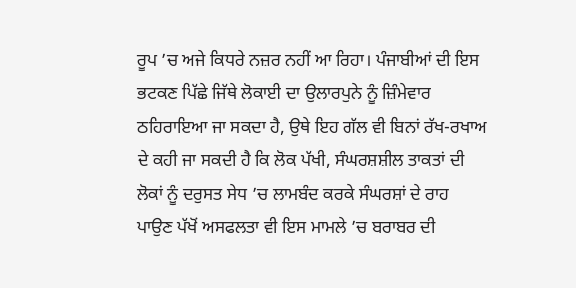ਰੂਪ ’ਚ ਅਜੇ ਕਿਧਰੇ ਨਜ਼ਰ ਨਹੀਂ ਆ ਰਿਹਾ। ਪੰਜਾਬੀਆਂ ਦੀ ਇਸ ਭਟਕਣ ਪਿੱਛੇ ਜਿੱਥੇ ਲੋਕਾਈ ਦਾ ਉਲਾਰਪੁਨੇ ਨੂੰ ਜ਼ਿੰਮੇਵਾਰ ਠਹਿਰਾਇਆ ਜਾ ਸਕਦਾ ਹੈ, ਉਥੇ ਇਹ ਗੱਲ ਵੀ ਬਿਨਾਂ ਰੱਖ-ਰਖਾਅ ਦੇ ਕਹੀ ਜਾ ਸਕਦੀ ਹੈ ਕਿ ਲੋਕ ਪੱਖੀ, ਸੰਘਰਸ਼ਸ਼ੀਲ ਤਾਕਤਾਂ ਦੀ ਲੋਕਾਂ ਨੂੰ ਦਰੁਸਤ ਸੇਧ ’ਚ ਲਾਮਬੰਦ ਕਰਕੇ ਸੰਘਰਸ਼ਾਂ ਦੇ ਰਾਹ ਪਾਉਣ ਪੱਖੋਂ ਅਸਫਲਤਾ ਵੀ ਇਸ ਮਾਮਲੇ ’ਚ ਬਰਾਬਰ ਦੀ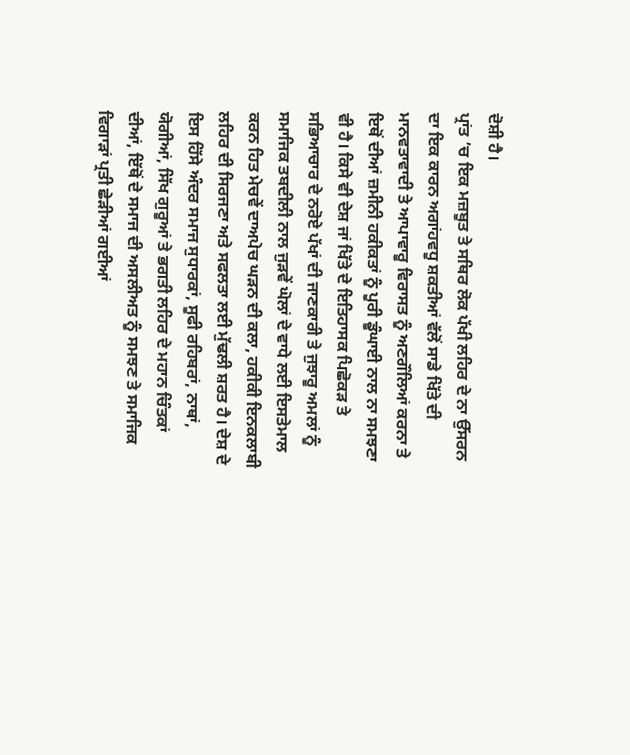ਦੋਸ਼ੀ ਹੈ।
ਪ੍ਰਾਂਤ ’ਚ ਇਕ ਮਜ਼ਬੂਤ ਤੇ ਸਥਿਰ ਲੋਕ ਪੱਖੀ ਲਹਿਰ ਦੇ ਨਾ ਉੱਸਰਨ ਦਾ ਇਕ ਕਾਰਨ ਅਗਾਂਹਵਧੂ ਸ਼ਕਤੀਆਂ ਵੱਲੋਂ ਸਾਡੇ ਖਿੱਤੇ ਦੀ ਮਾਨਵਤਾਵਾਦੀ ਤੇ ਆਪਾਵਾਰੂ ਵਿਰਾਸਤ ਨੂੰ ਅਣਗੌਲਿਆਂ ਕਰਨਾ ਤੇ ਇਥੋਂ ਦੀਆਂ ਜ਼ਮੀਨੀ ਹਕੀਕਤਾਂ ਨੂੰ ਪੂਰੀ ਡੂੰਘਾਈ ਨਾਲ ਨਾ ਸਮਝਣਾ ਵੀ ਹੈ। ਕਿਸੇ ਵੀ ਦੇਸ਼ ਜਾਂ ਖਿੱਤੇ ਦੇ ਇਤਿਹਾਸਕ ਪਿਛੋਕੜ ਤੇ ਸਭਿਆਚਾਰ ਦੇ ਨਰੋਏ ਪੱਖਾਂ ਦੀ ਜਾਣਕਾਰੀ ਤੇ ਜੁਝਾਰੂ ਅਮਲਾਂ ਨੂੰ ਸਮਾਜਿਕ ਤਬਦੀਲੀ ਨਾਲ ਜੁੜਵੇਂ ਘੋਲਾਂ ਦੇ ਵਾਧੇ ਲਈ ਇਸਤੇਮਾਲ ਕਰਨ ਹਿਤ ਮੇਚਵੇਂ ਦਾਅਪੇਚ ਘੜਨ ਦੀ ਕਲਾ, ਹਕੀਕੀ ਇਨਕਲਾਬੀ ਲਹਿਰ ਦੀ ਸਿਰਜਣਾ ਅਤੇ ਸਫਲਤਾ ਲਈ ਮੁੱਢਲੀ ਸ਼ਰਤ ਹੈ। ਦੇਸ਼ ਦੇ ਇਸ ਹਿੱਸੇ ਅੰਦਰ ਸਮਾਜ ਸੁਧਾਰਕਾਂ, ਸੂਫੀ ਰਹਿਬਰਾਂ, ਨਾਥਾਂ, ਯੋਗੀਆਂ, ਸਿੱਖ ਗੁਰੂਆਂ ਤੇ ਭਗਤੀ ਲਹਿਰ ਦੇ ਮਹਾਨ ਚਿੰਤਕਾਂ ਦੀਆਂ, ਇੱਥੋਂ ਦੇ ਸਮਾਜ ਦੀ ਅਸਲੀਅਤ ਨੂੰ ਸਮਝਣ ਤੇ ਸਮਾਜਿਕ ਵਿਗਾੜਾਂ ਪ੍ਰਤੀ ਛੇੜੀਆਂ ਗਈਆਂ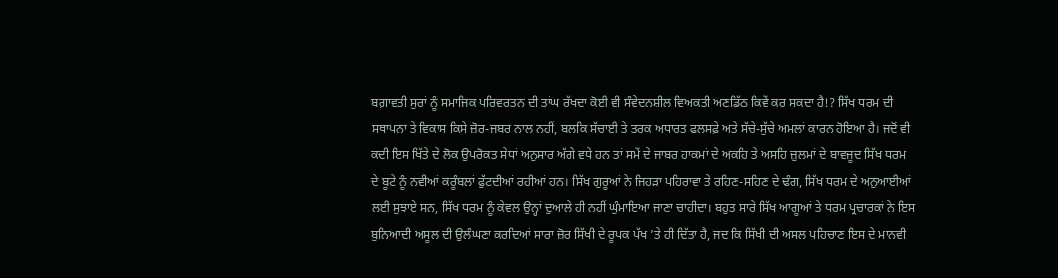ਬਗ਼ਾਵਤੀ ਸੁਰਾਂ ਨੂੰ ਸਮਾਜਿਕ ਪਰਿਵਰਤਨ ਦੀ ਤਾਂਘ ਰੱਖਦਾ ਕੋਈ ਵੀ ਸੰਵੇਦਨਸ਼ੀਲ ਵਿਅਕਤੀ ਅਣਡਿੱਠ ਕਿਵੇਂ ਕਰ ਸਕਦਾ ਹੈ!? ਸਿੱਖ ਧਰਮ ਦੀ ਸਥਾਪਨਾ ਤੇ ਵਿਕਾਸ ਕਿਸੇ ਜ਼ੋਰ-ਜਬਰ ਨਾਲ ਨਹੀਂ, ਬਲਕਿ ਸੱਚਾਈ ਤੇ ਤਰਕ ਅਧਾਰਤ ਫਲਸਫ਼ੇ ਅਤੇ ਸੱਚੇ-ਸੁੱਚੇ ਅਮਲਾਂ ਕਾਰਨ ਹੋਇਆ ਹੈ। ਜਦੋਂ ਵੀ ਕਦੀ ਇਸ ਖਿੱਤੇ ਦੇ ਲੋਕ ਉਪਰੋਕਤ ਸੇਧਾਂ ਅਨੁਸਾਰ ਅੱਗੇ ਵਧੇ ਹਨ ਤਾਂ ਸਮੇਂ ਦੇ ਜਾਬਰ ਹਾਕਮਾਂ ਦੇ ਅਕਹਿ ਤੇ ਅਸਹਿ ਜ਼ੁਲਮਾਂ ਦੇ ਬਾਵਜੂਦ ਸਿੱਖ ਧਰਮ ਦੇ ਬੂਟੇ ਨੂੰ ਨਵੀਆਂ ਕਰੂੰਬਲਾਂ ਫੁੱਟਦੀਆਂ ਰਹੀਆਂ ਹਨ। ਸਿੱਖ ਗੁਰੂਆਂ ਨੇ ਜਿਹੜਾ ਪਹਿਰਾਵਾ ਤੇ ਰਹਿਣ-ਸਹਿਣ ਦੇ ਢੰਗ, ਸਿੱਖ ਧਰਮ ਦੇ ਅਨੁਆਈਆਂ ਲਈ ਸੁਝਾਏ ਸਨ, ਸਿੱਖ ਧਰਮ ਨੂੰ ਕੇਵਲ ਉਨ੍ਹਾਂ ਦੁਆਲੇ ਹੀ ਨਹੀਂ ਘੁੰਮਾਇਆ ਜਾਣਾ ਚਾਹੀਦਾ। ਬਹੁਤ ਸਾਰੇ ਸਿੱਖ ਆਗੂਆਂ ਤੇ ਧਰਮ ਪ੍ਰਚਾਰਕਾਂ ਨੇ ਇਸ ਬੁਨਿਆਦੀ ਅਸੂਲ ਦੀ ਉਲੰਘਣਾ ਕਰਦਿਆਂ ਸਾਰਾ ਜ਼ੋਰ ਸਿੱਖੀ ਦੇ ਰੂਪਕ ਪੱਖ ’ਤੇ ਹੀ ਦਿੱਤਾ ਹੈ, ਜਦ ਕਿ ਸਿੱਖੀ ਦੀ ਅਸਲ ਪਹਿਚਾਣ ਇਸ ਦੇ ਮਾਨਵੀ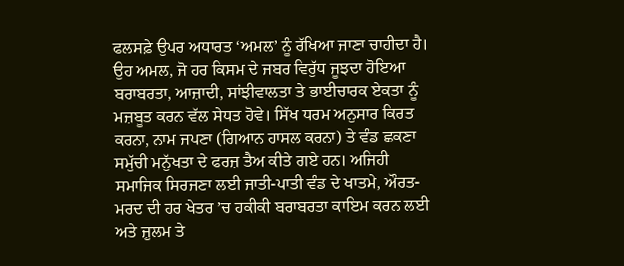ਫਲਸਫ਼ੇ ਉਪਰ ਅਧਾਰਤ ‘ਅਮਲ’ ਨੂੰ ਰੱਖਿਆ ਜਾਣਾ ਚਾਹੀਦਾ ਹੈ। ਉਹ ਅਮਲ, ਜੋ ਹਰ ਕਿਸਮ ਦੇ ਜਬਰ ਵਿਰੁੱਧ ਜੂਝਦਾ ਹੋਇਆ ਬਰਾਬਰਤਾ, ਆਜ਼ਾਦੀ, ਸਾਂਝੀਵਾਲਤਾ ਤੇ ਭਾਈਚਾਰਕ ਏਕਤਾ ਨੂੰ ਮਜ਼ਬੂਤ ਕਰਨ ਵੱਲ ਸੇਧਤ ਹੋਵੇ। ਸਿੱਖ ਧਰਮ ਅਨੁਸਾਰ ਕਿਰਤ ਕਰਨਾ, ਨਾਮ ਜਪਣਾ (ਗਿਆਨ ਹਾਸਲ ਕਰਨਾ) ਤੇ ਵੰਡ ਛਕਣਾ ਸਮੁੱਚੀ ਮਨੁੱਖਤਾ ਦੇ ਫਰਜ਼ ਤੈਅ ਕੀਤੇ ਗਏ ਹਨ। ਅਜਿਹੀ ਸਮਾਜਿਕ ਸਿਰਜਣਾ ਲਈ ਜਾਤੀ-ਪਾਤੀ ਵੰਡ ਦੇ ਖਾਤਮੇ, ਔਰਤ-ਮਰਦ ਦੀ ਹਰ ਖੇਤਰ ’ਚ ਹਕੀਕੀ ਬਰਾਬਰਤਾ ਕਾਇਮ ਕਰਨ ਲਈ ਅਤੇ ਜ਼ੁਲਮ ਤੇ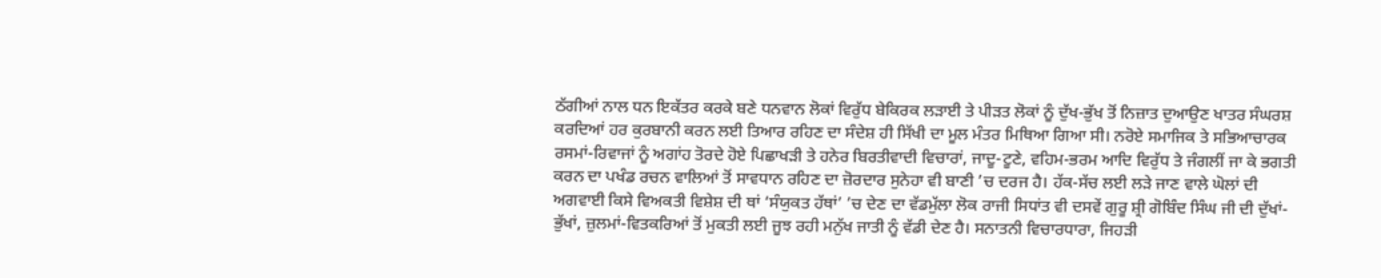ਠੱਗੀਆਂ ਨਾਲ ਧਨ ਇਕੱਤਰ ਕਰਕੇ ਬਣੇ ਧਨਵਾਨ ਲੋਕਾਂ ਵਿਰੁੱਧ ਬੇਕਿਰਕ ਲੜਾਈ ਤੇ ਪੀੜਤ ਲੋਕਾਂ ਨੂੰ ਦੁੱਖ-ਭੁੱਖ ਤੋਂ ਨਿਜ਼ਾਤ ਦੁਆਉਣ ਖਾਤਰ ਸੰਘਰਸ਼ ਕਰਦਿਆਂ ਹਰ ਕੁਰਬਾਨੀ ਕਰਨ ਲਈ ਤਿਆਰ ਰਹਿਣ ਦਾ ਸੰਦੇਸ਼ ਹੀ ਸਿੱਖੀ ਦਾ ਮੂਲ ਮੰਤਰ ਮਿਥਿਆ ਗਿਆ ਸੀ। ਨਰੋਏ ਸਮਾਜਿਕ ਤੇ ਸਭਿਆਚਾਰਕ ਰਸਮਾਂ-ਰਿਵਾਜਾਂ ਨੂੰ ਅਗਾਂਹ ਤੋਰਦੇ ਹੋਏ ਪਿਛਾਖੜੀ ਤੇ ਹਨੇਰ ਬਿਰਤੀਵਾਦੀ ਵਿਚਾਰਾਂ, ਜਾਦੂ-ਟੂਣੇ, ਵਹਿਮ-ਭਰਮ ਆਦਿ ਵਿਰੁੱਧ ਤੇ ਜੰਗਲੀਂ ਜਾ ਕੇ ਭਗਤੀ ਕਰਨ ਦਾ ਪਖੰਡ ਰਚਨ ਵਾਲਿਆਂ ਤੋਂ ਸਾਵਧਾਨ ਰਹਿਣ ਦਾ ਜ਼ੋਰਦਾਰ ਸੁਨੇਹਾ ਵੀ ਬਾਣੀ ’ਚ ਦਰਜ ਹੈ। ਹੱਕ-ਸੱਚ ਲਈ ਲੜੇ ਜਾਣ ਵਾਲੇ ਘੋਲਾਂ ਦੀ ਅਗਵਾਈ ਕਿਸੇ ਵਿਅਕਤੀ ਵਿਸ਼ੇਸ਼ ਦੀ ਥਾਂ ‘ਸੰਯੁਕਤ ਹੱਥਾਂ’ ’ਚ ਦੇਣ ਦਾ ਵੱਡਮੁੱਲਾ ਲੋਕ ਰਾਜੀ ਸਿਧਾਂਤ ਵੀ ਦਸਵੇਂ ਗੁਰੂ ਸ਼੍ਰੀ ਗੋਬਿੰਦ ਸਿੰਘ ਜੀ ਦੀ ਦੁੱਖਾਂ-ਭੁੱਖਾਂ, ਜ਼ੁਲਮਾਂ-ਵਿਤਕਰਿਆਂ ਤੋਂ ਮੁਕਤੀ ਲਈ ਜੂਝ ਰਹੀ ਮਨੁੱਖ ਜਾਤੀ ਨੂੰ ਵੱਡੀ ਦੇਣ ਹੈ। ਸਨਾਤਨੀ ਵਿਚਾਰਧਾਰਾ, ਜਿਹੜੀ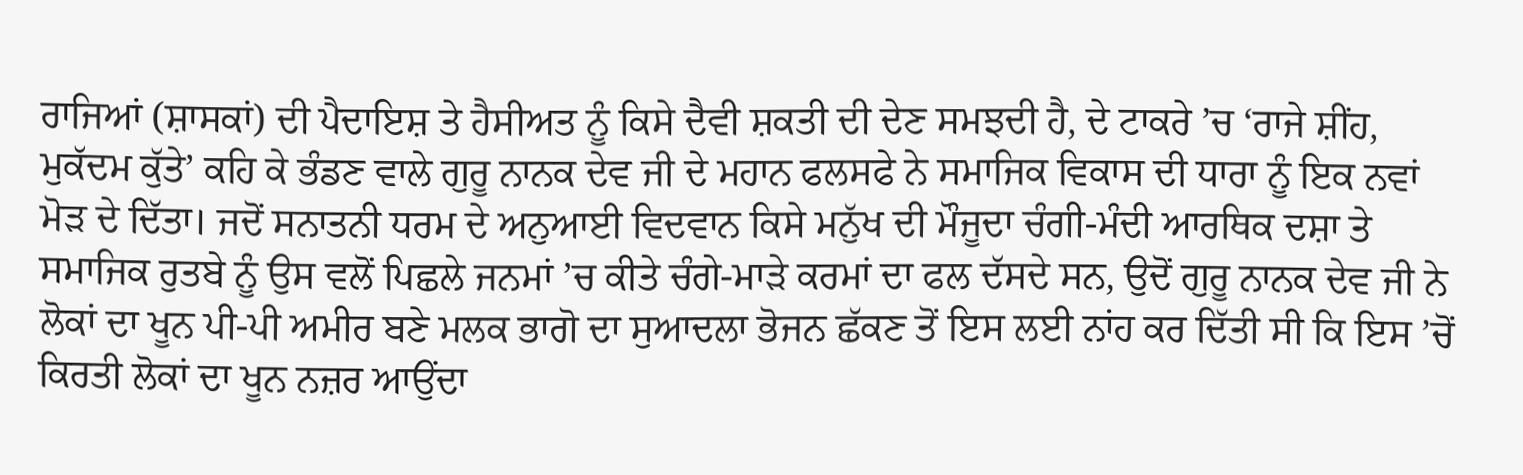ਰਾਜਿਆਂ (ਸ਼ਾਸਕਾਂ) ਦੀ ਪੈਦਾਇਸ਼ ਤੇ ਹੈਸੀਅਤ ਨੂੰ ਕਿਸੇ ਦੈਵੀ ਸ਼ਕਤੀ ਦੀ ਦੇਣ ਸਮਝਦੀ ਹੈ, ਦੇ ਟਾਕਰੇ ’ਚ ‘ਰਾਜੇ ਸ਼ੀਂਹ, ਮੁਕੱਦਮ ਕੁੱਤੇ’ ਕਹਿ ਕੇ ਭੰਡਣ ਵਾਲੇ ਗੁਰੂ ਨਾਨਕ ਦੇਵ ਜੀ ਦੇ ਮਹਾਨ ਫਲਸਫੇ ਨੇ ਸਮਾਜਿਕ ਵਿਕਾਸ ਦੀ ਧਾਰਾ ਨੂੰ ਇਕ ਨਵਾਂ ਮੋੜ ਦੇ ਦਿੱਤਾ। ਜਦੋਂ ਸਨਾਤਨੀ ਧਰਮ ਦੇ ਅਨੁਆਈ ਵਿਦਵਾਨ ਕਿਸੇ ਮਨੁੱਖ ਦੀ ਮੌਜੂਦਾ ਚੰਗੀ-ਮੰਦੀ ਆਰਥਿਕ ਦਸ਼ਾ ਤੇ ਸਮਾਜਿਕ ਰੁਤਬੇ ਨੂੰ ਉਸ ਵਲੋਂ ਪਿਛਲੇ ਜਨਮਾਂ ’ਚ ਕੀਤੇ ਚੰਗੇ-ਮਾੜੇ ਕਰਮਾਂ ਦਾ ਫਲ ਦੱਸਦੇ ਸਨ, ਉਦੋਂ ਗੁਰੂ ਨਾਨਕ ਦੇਵ ਜੀ ਨੇ ਲੋਕਾਂ ਦਾ ਖੂਨ ਪੀ-ਪੀ ਅਮੀਰ ਬਣੇ ਮਲਕ ਭਾਗੋ ਦਾ ਸੁਆਦਲਾ ਭੋਜਨ ਛੱਕਣ ਤੋਂ ਇਸ ਲਈ ਨਾਂਹ ਕਰ ਦਿੱਤੀ ਸੀ ਕਿ ਇਸ ’ਚੋਂ ਕਿਰਤੀ ਲੋਕਾਂ ਦਾ ਖੂਨ ਨਜ਼ਰ ਆਉਂਦਾ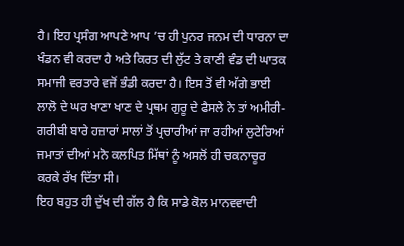ਹੈ। ਇਹ ਪ੍ਰਸੰਗ ਆਪਣੇ ਆਪ ’ਚ ਹੀ ਪੁਨਰ ਜਨਮ ਦੀ ਧਾਰਨਾ ਦਾ ਖੰਡਨ ਵੀ ਕਰਦਾ ਹੈ ਅਤੇ ਕਿਰਤ ਦੀ ਲੁੱਟ ਤੇ ਕਾਣੀ ਵੰਡ ਦੀ ਘਾਤਕ ਸਮਾਜੀ ਵਰਤਾਰੇ ਵਜੋਂ ਭੰਡੀ ਕਰਦਾ ਹੈ। ਇਸ ਤੋਂ ਵੀ ਅੱਗੇ ਭਾਈ ਲਾਲੋ ਦੇ ਘਰ ਖਾਣਾ ਖਾਣ ਦੇ ਪ੍ਰਥਮ ਗੁਰੂ ਦੇ ਫੈਸਲੇ ਨੇ ਤਾਂ ਅਮੀਰੀ-ਗਰੀਬੀ ਬਾਰੇ ਹਜ਼ਾਰਾਂ ਸਾਲਾਂ ਤੋਂ ਪ੍ਰਚਾਰੀਆਂ ਜਾ ਰਹੀਆਂ ਲੁਟੇਰਿਆਂ ਜਮਾਤਾਂ ਦੀਆਂ ਮਨੋ ਕਲਪਿਤ ਮਿੱਥਾਂ ਨੂੰ ਅਸਲੋਂ ਹੀ ਚਕਨਾਚੂਰ ਕਰਕੇ ਰੱਖ ਦਿੱਤਾ ਸੀ।
ਇਹ ਬਹੁਤ ਹੀ ਦੁੱਖ ਦੀ ਗੱਲ ਹੈ ਕਿ ਸਾਡੇ ਕੋਲ ਮਾਨਵਵਾਦੀ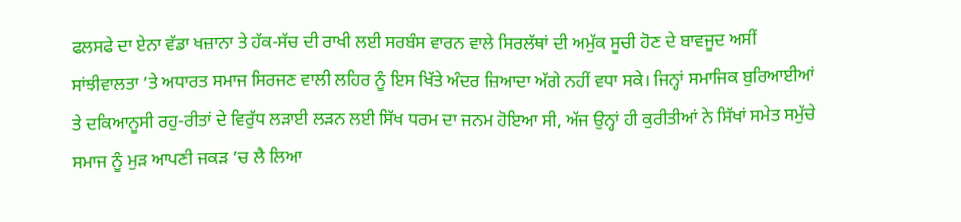ਫਲਸਫੇ ਦਾ ਏਨਾ ਵੱਡਾ ਖਜ਼ਾਨਾ ਤੇ ਹੱਕ-ਸੱਚ ਦੀ ਰਾਖੀ ਲਈ ਸਰਬੰਸ ਵਾਰਨ ਵਾਲੇ ਸਿਰਲੱਥਾਂ ਦੀ ਅਮੁੱਕ ਸੂਚੀ ਹੋਣ ਦੇ ਬਾਵਜੂਦ ਅਸੀਂ ਸਾਂਝੀਵਾਲਤਾ ’ਤੇ ਅਧਾਰਤ ਸਮਾਜ ਸਿਰਜਣ ਵਾਲੀ ਲਹਿਰ ਨੂੰ ਇਸ ਖਿੱਤੇ ਅੰਦਰ ਜ਼ਿਆਦਾ ਅੱਗੇ ਨਹੀਂ ਵਧਾ ਸਕੇ। ਜਿਨ੍ਹਾਂ ਸਮਾਜਿਕ ਬੁਰਿਆਈਆਂ ਤੇ ਦਕਿਆਨੂਸੀ ਰਹੁ-ਰੀਤਾਂ ਦੇ ਵਿਰੁੱਧ ਲੜਾਈ ਲੜਨ ਲਈ ਸਿੱਖ ਧਰਮ ਦਾ ਜਨਮ ਹੋਇਆ ਸੀ, ਅੱਜ ਉਨ੍ਹਾਂ ਹੀ ਕੁਰੀਤੀਆਂ ਨੇ ਸਿੱਖਾਂ ਸਮੇਤ ਸਮੁੱਚੇ ਸਮਾਜ ਨੂੰ ਮੁੜ ਆਪਣੀ ਜਕੜ ’ਚ ਲੈ ਲਿਆ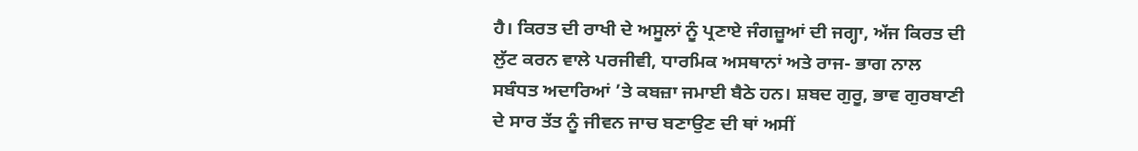ਹੈ। ਕਿਰਤ ਦੀ ਰਾਖੀ ਦੇ ਅਸੂਲਾਂ ਨੂੰ ਪ੍ਰਣਾਏ ਜੰਗਜ਼ੂਆਂ ਦੀ ਜਗ੍ਹਾ, ਅੱਜ ਕਿਰਤ ਦੀ ਲੁੱਟ ਕਰਨ ਵਾਲੇ ਪਰਜੀਵੀ, ਧਾਰਮਿਕ ਅਸਥਾਨਾਂ ਅਤੇ ਰਾਜ- ਭਾਗ ਨਾਲ ਸਬੰਧਤ ਅਦਾਰਿਆਂ ’ਤੇ ਕਬਜ਼ਾ ਜਮਾਈ ਬੈਠੇ ਹਨ। ਸ਼ਬਦ ਗੁਰੂ, ਭਾਵ ਗੁਰਬਾਣੀ ਦੇ ਸਾਰ ਤੱਤ ਨੂੰ ਜੀਵਨ ਜਾਚ ਬਣਾਉਣ ਦੀ ਥਾਂ ਅਸੀਂ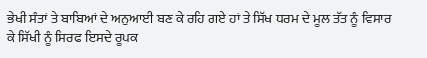ਭੇਖੀ ਸੰਤਾਂ ਤੇ ਬਾਬਿਆਂ ਦੇ ਅਨੁਆਈ ਬਣ ਕੇ ਰਹਿ ਗਏ ਹਾਂ ਤੇ ਸਿੱਖ ਧਰਮ ਦੇ ਮੂਲ ਤੱਤ ਨੂੰ ਵਿਸਾਰ ਕੇ ਸਿੱਖੀ ਨੂੰ ਸਿਰਫ ਇਸਦੇ ਰੂਪਕ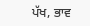ਪੱਖ, ਭਾਵ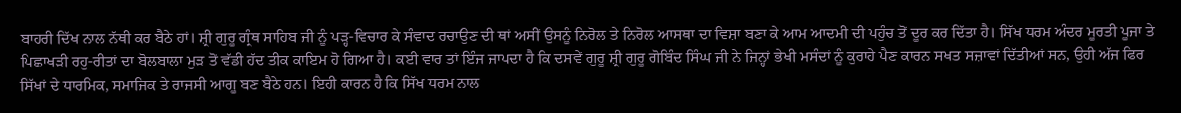ਬਾਹਰੀ ਦਿੱਖ ਨਾਲ ਨੱਥੀ ਕਰ ਬੈਠੇ ਹਾਂ। ਸ਼੍ਰੀ ਗੁਰੂ ਗ੍ਰੰਥ ਸਾਹਿਬ ਜੀ ਨੂੰ ਪੜ੍ਹ-ਵਿਚਾਰ ਕੇ ਸੰਵਾਦ ਰਚਾਉਣ ਦੀ ਥਾਂ ਅਸੀਂ ਉਸਨੂੰ ਨਿਰੋਲ ਤੇ ਨਿਰੋਲ ਆਸਥਾ ਦਾ ਵਿਸ਼ਾ ਬਣਾ ਕੇ ਆਮ ਆਦਮੀ ਦੀ ਪਹੁੰਚ ਤੋਂ ਦੂਰ ਕਰ ਦਿੱਤਾ ਹੈ। ਸਿੱਖ ਧਰਮ ਅੰਦਰ ਮੂਰਤੀ ਪੂਜਾ ਤੇ ਪਿਛਾਖੜੀ ਰਹੁ-ਰੀਤਾਂ ਦਾ ਬੋਲਬਾਲਾ ਮੁੜ ਤੋਂ ਵੱਡੀ ਹੱਦ ਤੀਕ ਕਾਇਮ ਹੋ ਗਿਆ ਹੈ। ਕਈ ਵਾਰ ਤਾਂ ਇੰਜ ਜਾਪਦਾ ਹੈ ਕਿ ਦਸਵੇਂ ਗੁਰੂ ਸ਼੍ਰੀ ਗੁਰੂ ਗੋਬਿੰਦ ਸਿੰਘ ਜੀ ਨੇ ਜਿਨ੍ਹਾਂ ਭੇਖੀ ਮਸੰਦਾਂ ਨੂੰ ਕੁਰਾਹੇ ਪੈਣ ਕਾਰਨ ਸਖਤ ਸਜ਼ਾਵਾਂ ਦਿੱਤੀਆਂ ਸਨ, ਉਹੀ ਅੱਜ ਫਿਰ ਸਿੱਖਾਂ ਦੇ ਧਾਰਮਿਕ, ਸਮਾਜਿਕ ਤੇ ਰਾਜਸੀ ਆਗੂ ਬਣ ਬੈਠੇ ਹਨ। ਇਹੀ ਕਾਰਨ ਹੈ ਕਿ ਸਿੱਖ ਧਰਮ ਨਾਲ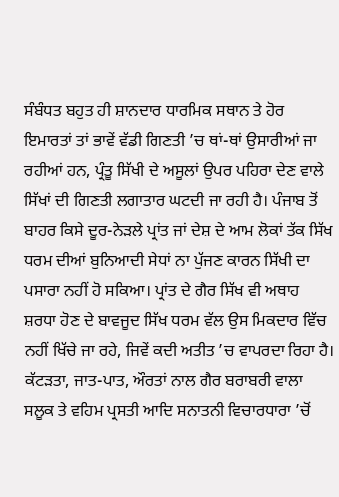ਸੰਬੰਧਤ ਬਹੁਤ ਹੀ ਸ਼ਾਨਦਾਰ ਧਾਰਮਿਕ ਸਥਾਨ ਤੇ ਹੋਰ ਇਮਾਰਤਾਂ ਤਾਂ ਭਾਵੇਂ ਵੱਡੀ ਗਿਣਤੀ ’ਚ ਥਾਂ-ਥਾਂ ਉਸਾਰੀਆਂ ਜਾ ਰਹੀਆਂ ਹਨ, ਪ੍ਰੰਤੂ ਸਿੱਖੀ ਦੇ ਅਸੂਲਾਂ ਉਪਰ ਪਹਿਰਾ ਦੇਣ ਵਾਲੇ ਸਿੱਖਾਂ ਦੀ ਗਿਣਤੀ ਲਗਾਤਾਰ ਘਟਦੀ ਜਾ ਰਹੀ ਹੈ। ਪੰਜਾਬ ਤੋਂ ਬਾਹਰ ਕਿਸੇ ਦੂਰ-ਨੇੜਲੇ ਪ੍ਰਾਂਤ ਜਾਂ ਦੇਸ਼ ਦੇ ਆਮ ਲੋਕਾਂ ਤੱਕ ਸਿੱਖ ਧਰਮ ਦੀਆਂ ਬੁਨਿਆਦੀ ਸੇਧਾਂ ਨਾ ਪੁੱਜਣ ਕਾਰਨ ਸਿੱਖੀ ਦਾ ਪਸਾਰਾ ਨਹੀਂ ਹੋ ਸਕਿਆ। ਪ੍ਰਾਂਤ ਦੇ ਗੈਰ ਸਿੱਖ ਵੀ ਅਥਾਹ ਸ਼ਰਧਾ ਹੋਣ ਦੇ ਬਾਵਜੂਦ ਸਿੱਖ ਧਰਮ ਵੱਲ ਉਸ ਮਿਕਦਾਰ ਵਿੱਚ ਨਹੀਂ ਖਿੱਚੇ ਜਾ ਰਹੇ, ਜਿਵੇਂ ਕਦੀ ਅਤੀਤ ’ਚ ਵਾਪਰਦਾ ਰਿਹਾ ਹੈ। ਕੱਟੜਤਾ, ਜਾਤ-ਪਾਤ, ਔਰਤਾਂ ਨਾਲ ਗੈਰ ਬਰਾਬਰੀ ਵਾਲਾ ਸਲੂਕ ਤੇ ਵਹਿਮ ਪ੍ਰਸਤੀ ਆਦਿ ਸਨਾਤਨੀ ਵਿਚਾਰਧਾਰਾ ’ਚੋਂ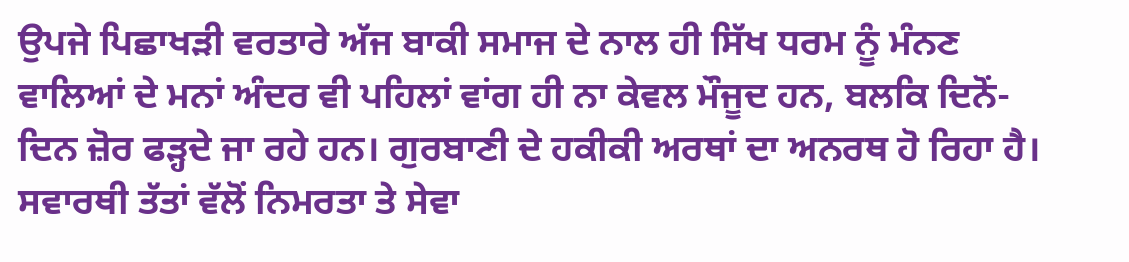ਉਪਜੇ ਪਿਛਾਖੜੀ ਵਰਤਾਰੇ ਅੱਜ ਬਾਕੀ ਸਮਾਜ ਦੇ ਨਾਲ ਹੀ ਸਿੱਖ ਧਰਮ ਨੂੰ ਮੰਨਣ ਵਾਲਿਆਂ ਦੇ ਮਨਾਂ ਅੰਦਰ ਵੀ ਪਹਿਲਾਂ ਵਾਂਗ ਹੀ ਨਾ ਕੇਵਲ ਮੌਜੂਦ ਹਨ, ਬਲਕਿ ਦਿਨੋਂ-ਦਿਨ ਜ਼ੋਰ ਫੜ੍ਹਦੇ ਜਾ ਰਹੇ ਹਨ। ਗੁਰਬਾਣੀ ਦੇ ਹਕੀਕੀ ਅਰਥਾਂ ਦਾ ਅਨਰਥ ਹੋ ਰਿਹਾ ਹੈ। ਸਵਾਰਥੀ ਤੱਤਾਂ ਵੱਲੋਂ ਨਿਮਰਤਾ ਤੇ ਸੇਵਾ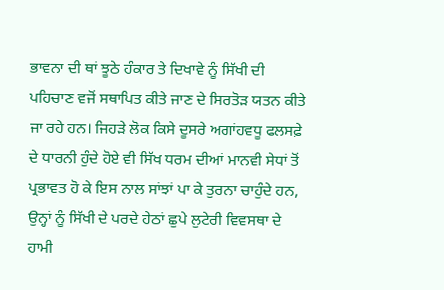ਭਾਵਨਾ ਦੀ ਥਾਂ ਝੂਠੇ ਹੰਕਾਰ ਤੇ ਦਿਖਾਵੇ ਨੂੰ ਸਿੱਖੀ ਦੀ ਪਹਿਚਾਣ ਵਜੋਂ ਸਥਾਪਿਤ ਕੀਤੇ ਜਾਣ ਦੇ ਸਿਰਤੋੜ ਯਤਨ ਕੀਤੇ ਜਾ ਰਹੇ ਹਨ। ਜਿਹੜੇ ਲੋਕ ਕਿਸੇ ਦੂਸਰੇ ਅਗਾਂਹਵਧੂ ਫਲਸਫ਼ੇ ਦੇ ਧਾਰਨੀ ਹੁੰਦੇ ਹੋਏ ਵੀ ਸਿੱਖ ਧਰਮ ਦੀਆਂ ਮਾਨਵੀ ਸੇਧਾਂ ਤੋਂ ਪ੍ਰਭਾਵਤ ਹੋ ਕੇ ਇਸ ਨਾਲ ਸਾਂਝਾਂ ਪਾ ਕੇ ਤੁਰਨਾ ਚਾਹੁੰਦੇ ਹਨ, ਉਨ੍ਹਾਂ ਨੂੰ ਸਿੱਖੀ ਦੇ ਪਰਦੇ ਹੇਠਾਂ ਛੁਪੇ ਲੁਟੇਰੀ ਵਿਵਸਥਾ ਦੇ ਹਾਮੀ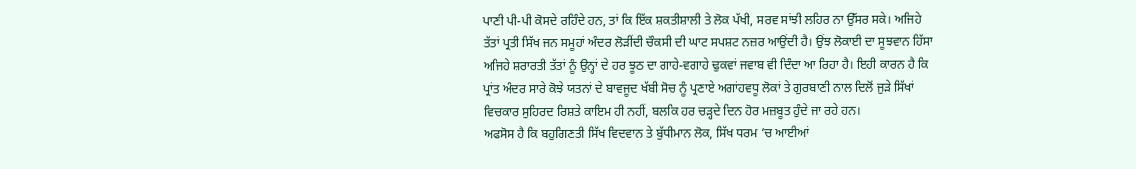ਪਾਣੀ ਪੀ-ਪੀ ਕੋਸਦੇ ਰਹਿੰਦੇ ਹਨ, ਤਾਂ ਕਿ ਇੱਕ ਸ਼ਕਤੀਸ਼ਾਲੀ ਤੇ ਲੋਕ ਪੱਖੀ, ਸਰਵ ਸਾਂਝੀ ਲਹਿਰ ਨਾ ਉੱਸਰ ਸਕੇ। ਅਜਿਹੇ ਤੱਤਾਂ ਪ੍ਰਤੀ ਸਿੱਖ ਜਨ ਸਮੂਹਾਂ ਅੰਦਰ ਲੋੜੀਂਦੀ ਚੌਕਸੀ ਦੀ ਘਾਟ ਸਪਸ਼ਟ ਨਜ਼ਰ ਆਉਂਦੀ ਹੈ। ਉਂਝ ਲੋਕਾਈ ਦਾ ਸੂਝਵਾਨ ਹਿੱਸਾ ਅਜਿਹੇ ਸ਼ਰਾਰਤੀ ਤੱਤਾਂ ਨੂੰ ਉਨ੍ਹਾਂ ਦੇ ਹਰ ਝੂਠ ਦਾ ਗਾਹੇ-ਵਗਾਹੇ ਢੁਕਵਾਂ ਜਵਾਬ ਵੀ ਦਿੰਦਾ ਆ ਰਿਹਾ ਹੈ। ਇਹੀ ਕਾਰਨ ਹੈ ਕਿ ਪ੍ਰਾਂਤ ਅੰਦਰ ਸਾਰੇ ਕੋਝੇ ਯਤਨਾਂ ਦੇ ਬਾਵਜੂਦ ਖੱਬੀ ਸੋਚ ਨੂੰ ਪ੍ਰਣਾਏ ਅਗਾਂਹਵਧੂ ਲੋਕਾਂ ਤੇ ਗੁਰਬਾਣੀ ਨਾਲ ਦਿਲੋਂ ਜੁੜੇ ਸਿੱਖਾਂ ਵਿਚਕਾਰ ਸੁਹਿਰਦ ਰਿਸ਼ਤੇ ਕਾਇਮ ਹੀ ਨਹੀਂ, ਬਲਕਿ ਹਰ ਚੜ੍ਹਦੇ ਦਿਨ ਹੋਰ ਮਜ਼ਬੂਤ ਹੁੰਦੇ ਜਾ ਰਹੇ ਹਨ।
ਅਫਸੋਸ ਹੈ ਕਿ ਬਹੁਗਿਣਤੀ ਸਿੱਖ ਵਿਦਵਾਨ ਤੇ ਬੁੱਧੀਮਾਨ ਲੋਕ, ਸਿੱਖ ਧਰਮ ’ਚ ਆਈਆਂ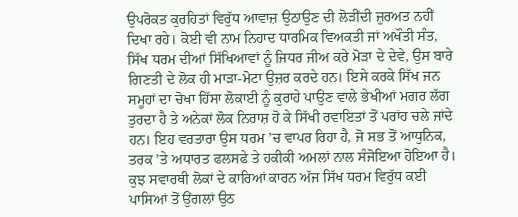ਉਪਰੋਕਤ ਕੁਰਹਿਤਾਂ ਵਿਰੁੱਧ ਆਵਾਜ਼ ਉਠਾਉਣ ਦੀ ਲੋੜੀਂਦੀ ਜ਼ੁਰਅਤ ਨਹੀਂ ਦਿਖਾ ਰਹੇ। ਕੋਈ ਵੀ ਨਾਮ ਨਿਹਾਦ ਧਾਰਮਿਕ ਵਿਅਕਤੀ ਜਾਂ ਅਖੌਤੀ ਸੰਤ, ਸਿੱਖ ਧਰਮ ਦੀਆਂ ਸਿੱਖਿਆਵਾਂ ਨੂੰ ਜਿਧਰ ਜੀਅ ਕਰੇ ਮੋੜਾ ਦੇ ਦੇਵੇ, ਉਸ ਬਾਰੇ ਗਿਣਤੀ ਦੇ ਲੋਕ ਹੀ ਮਾੜਾ-ਮੋਟਾ ਉਜ਼ਰ ਕਰਦੇ ਹਨ। ਇਸੇ ਕਰਕੇ ਸਿੱਖ ਜਨ ਸਮੂਹਾਂ ਦਾ ਚੋਖਾ ਹਿੱਸਾ ਲੋਕਾਈ ਨੂੰ ਕੁਰਾਹੇ ਪਾਉਣ ਵਾਲੇ ਭੇਖੀਆਂ ਮਗਰ ਲੱਗ ਤੁਰਦਾ ਹੈ ਤੇ ਅਨੇਕਾਂ ਲੋਕ ਨਿਰਾਸ਼ ਹੋ ਕੇ ਸਿੱਖੀ ਰਵਾਇਤਾਂ ਤੋਂ ਪਰਾਂਹ ਚਲੇ ਜਾਂਦੇ ਹਨ। ਇਹ ਵਰਤਾਰਾ ਉਸ ਧਰਮ ’ਚ ਵਾਪਰ ਰਿਹਾ ਹੈ, ਜੋ ਸਭ ਤੋਂ ਆਧੁਨਿਕ, ਤਰਕ ’ਤੇ ਅਧਾਰਤ ਫਲਸਫੇ ਤੇ ਹਕੀਕੀ ਅਮਲਾਂ ਨਾਲ ਸੰਜੋਇਆ ਹੋਇਆ ਹੈ। ਕੁਝ ਸਵਾਰਥੀ ਲੋਕਾਂ ਦੇ ਕਾਰਿਆਂ ਕਾਰਨ ਅੱਜ ਸਿੱਖ ਧਰਮ ਵਿਰੁੱਧ ਕਈ ਪਾਸਿਆਂ ਤੋਂ ਉਂਗਲਾਂ ਉਠ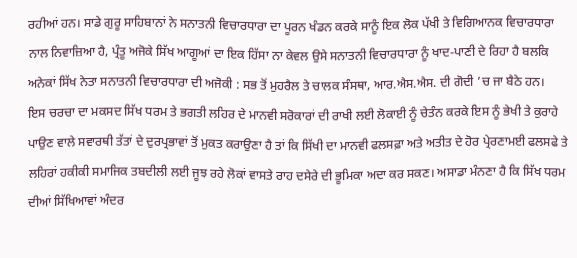ਰਹੀਆਂ ਹਨ। ਸਾਡੇ ਗੁਰੂ ਸਾਹਿਬਾਨਾਂ ਨੇ ਸਨਾਤਨੀ ਵਿਚਾਰਧਾਰਾ ਦਾ ਪੂਰਨ ਖੰਡਨ ਕਰਕੇ ਸਾਨੂੰ ਇਕ ਲੋਕ ਪੱਖੀ ਤੇ ਵਿਗਿਆਨਕ ਵਿਚਾਰਧਾਰਾ ਨਾਲ ਨਿਵਾਜ਼ਿਆ ਹੈ, ਪ੍ਰੰਤੂ ਅਜੋਕੇ ਸਿੱਖ ਆਗੂਆਂ ਦਾ ਇਕ ਹਿੱਸਾ ਨਾ ਕੇਵਲ ਉਸੇ ਸਨਾਤਨੀ ਵਿਚਾਰਧਾਰਾ ਨੂੰ ਖਾਦ-ਪਾਣੀ ਦੇ ਰਿਹਾ ਹੈ ਬਲਕਿ ਅਨੇਕਾਂ ਸਿੱਖ ਨੇਤਾ ਸਨਾਤਨੀ ਵਿਚਾਰਧਾਰਾ ਦੀ ਅਜੋਕੀ : ਸਭ ਤੋਂ ਮੁਹਰੈਲ ਤੇ ਚਾਲਕ ਸੰਸਥਾ, ਆਰ.ਐਸ.ਐਸ. ਦੀ ਗੋਦੀ ’ਚ ਜਾ ਬੈਠੇ ਹਨ।
ਇਸ ਚਰਚਾ ਦਾ ਮਕਸਦ ਸਿੱਖ ਧਰਮ ਤੇ ਭਗਤੀ ਲਹਿਰ ਦੇ ਮਾਨਵੀ ਸਰੋਕਾਰਾਂ ਦੀ ਰਾਖੀ ਲਈ ਲੋਕਾਈ ਨੂੰ ਚੇਤੰਨ ਕਰਕੇ ਇਸ ਨੂੰ ਭੇਖੀ ਤੇ ਕੁਰਾਹੇ ਪਾਉਣ ਵਾਲੇ ਸਵਾਰਥੀ ਤੱਤਾਂ ਦੇ ਦੁਰਪ੍ਰਭਾਵਾਂ ਤੋਂ ਮੁਕਤ ਕਰਾਉਣਾ ਹੈ ਤਾਂ ਕਿ ਸਿੱਖੀ ਦਾ ਮਾਨਵੀ ਫਲਸਫ਼ਾ ਅਤੇ ਅਤੀਤ ਦੇ ਹੋਰ ਪ੍ਰੇਰਣਾਮਈ ਫਲਸਫੇ ਤੇ ਲਹਿਰਾਂ ਹਕੀਕੀ ਸਮਾਜਿਕ ਤਬਦੀਲੀ ਲਈ ਜੂਝ ਰਹੇ ਲੋਕਾਂ ਵਾਸਤੇ ਰਾਹ ਦਸੇਰੇ ਦੀ ਭੂਮਿਕਾ ਅਦਾ ਕਰ ਸਕਣ। ਅਸਾਡਾ ਮੰਨਣਾ ਹੈ ਕਿ ਸਿੱਖ ਧਰਮ ਦੀਆਂ ਸਿੱਖਿਆਵਾਂ ਅੰਦਰ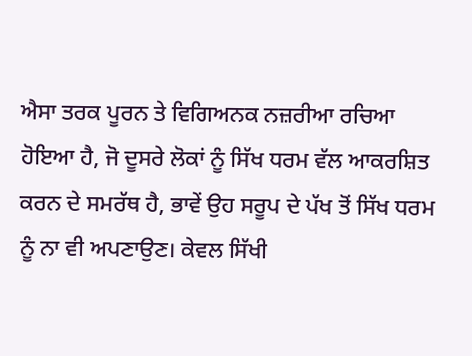ਐਸਾ ਤਰਕ ਪੂਰਨ ਤੇ ਵਿਗਿਅਨਕ ਨਜ਼ਰੀਆ ਰਚਿਆ ਹੋਇਆ ਹੈ, ਜੋ ਦੂਸਰੇ ਲੋਕਾਂ ਨੂੰ ਸਿੱਖ ਧਰਮ ਵੱਲ ਆਕਰਸ਼ਿਤ ਕਰਨ ਦੇ ਸਮਰੱਥ ਹੈ, ਭਾਵੇਂ ਉਹ ਸਰੂਪ ਦੇ ਪੱਖ ਤੋਂ ਸਿੱਖ ਧਰਮ ਨੂੰ ਨਾ ਵੀ ਅਪਣਾਉਣ। ਕੇਵਲ ਸਿੱਖੀ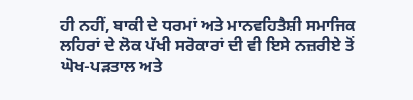ਹੀ ਨਹੀਂ, ਬਾਕੀ ਦੇ ਧਰਮਾਂ ਅਤੇ ਮਾਨਵਹਿਤੈਸ਼ੀ ਸਮਾਜਿਕ ਲਹਿਰਾਂ ਦੇ ਲੋਕ ਪੱਖੀ ਸਰੋਕਾਰਾਂ ਦੀ ਵੀ ਇਸੇ ਨਜ਼ਰੀਏ ਤੋਂ ਘੋਖ-ਪੜਤਾਲ ਅਤੇ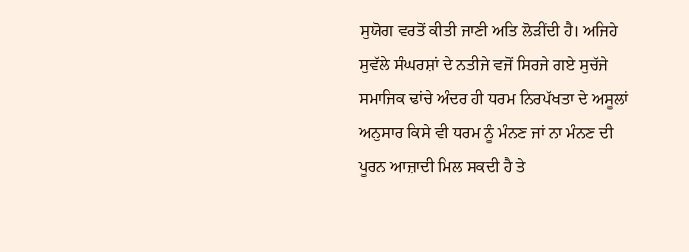ਸੁਯੋਗ ਵਰਤੋਂ ਕੀਤੀ ਜਾਣੀ ਅਤਿ ਲੋੜੀਂਦੀ ਹੈ। ਅਜਿਹੇ ਸੁਵੱਲੇ ਸੰਘਰਸ਼ਾਂ ਦੇ ਨਤੀਜੇ ਵਜੋਂ ਸਿਰਜੇ ਗਏ ਸੁਚੱਜੇ ਸਮਾਜਿਕ ਢਾਂਚੇ ਅੰਦਰ ਹੀ ਧਰਮ ਨਿਰਪੱਖਤਾ ਦੇ ਅਸੂਲਾਂ ਅਨੁਸਾਰ ਕਿਸੇ ਵੀ ਧਰਮ ਨੂੰ ਮੰਨਣ ਜਾਂ ਨਾ ਮੰਨਣ ਦੀ ਪੂਰਨ ਆਜ਼ਾਦੀ ਮਿਲ ਸਕਦੀ ਹੈ ਤੇ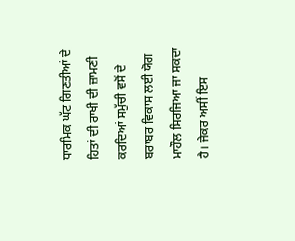ਧਾਰਮਿਕ ਘੱਟ ਗਿਣਤੀਆਂ ਦੇ ਹਿਤਾਂ ਦੀ ਰਾਖੀ ਦੀ ਜ਼ਾਮਣੀ ਕਰਦਿਆਂ ਸਮੁੱਚੀ ਵਸੋਂ ਦੇ ਬਰਾਬਰ ਵਿਕਾਸ ਲਈ ਯੋਗ ਮਾਹੌਲ ਸਿਰਜਿਆ ਜਾ ਸਕਦਾ ਹੈ। ਜੇਕਰ ਅਸੀਂ ਇਸ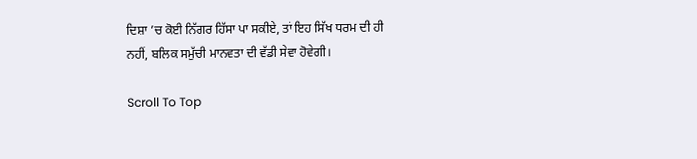ਦਿਸ਼ਾ ’ਚ ਕੋਈ ਨਿੱਗਰ ਹਿੱਸਾ ਪਾ ਸਕੀਏ, ਤਾਂ ਇਹ ਸਿੱਖ ਧਰਮ ਦੀ ਹੀ ਨਹੀਂ, ਬਲਿਕ ਸਮੁੱਚੀ ਮਾਨਵਤਾ ਦੀ ਵੱਡੀ ਸੇਵਾ ਹੋਵੇਗੀ।

Scroll To Top